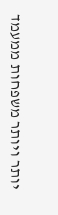יותר ויותר משפחות ממעמד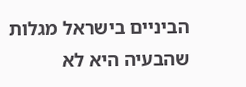הביניים בישראל מגלות שהבעיה היא לא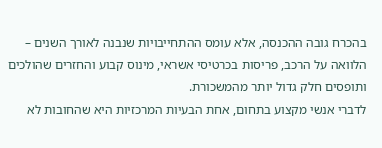בהכרח גובה ההכנסה, אלא עומס ההתחייבויות שנבנה לאורך השנים – הלוואה על הרכב, פריסות בכרטיסי אשראי, מינוס קבוע והחזרים שהולכים ותופסים חלק גדול יותר מהמשכורת.
לדברי אנשי מקצוע בתחום, אחת הבעיות המרכזיות היא שהחובות לא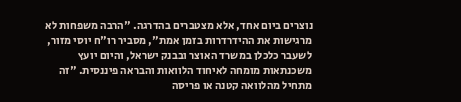נוצרים ביום אחד, אלא מצטברים בהדרגה. "הרבה משפחות לא מרגישות את ההידרדרות בזמן אמת", מסביר רו"ח יוסי מזור, לשעבר כלכלן במשרד האוצר ובבנק ישראל, והיום יועץ משכנתאות מומחה לאיחוד הלוואות והבראה פיננסית. "זה מתחיל מהלוואה קטנה או פריסה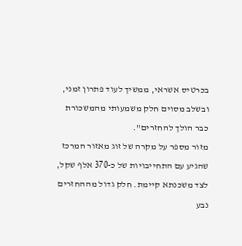בכרטיס אשראי, ממשיך לעוד פתרון זמני, ובשלב מסוים חלק משמעותי מהמשכורת כבר הולך להחזרים".
מזור מספר על מקרה של זוג מאזור המרכז שהגיע עם התחייבויות של כ-370 אלף שקל, לצד משכנתא קיימת. חלק גדול מההחזרים נבע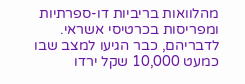מהלוואות בריביות דו-ספרתיות ומפריסות בכרטיסי אשראי. לדבריהם, כבר הגיעו למצב שבו כמעט 10,000 שקל ירדו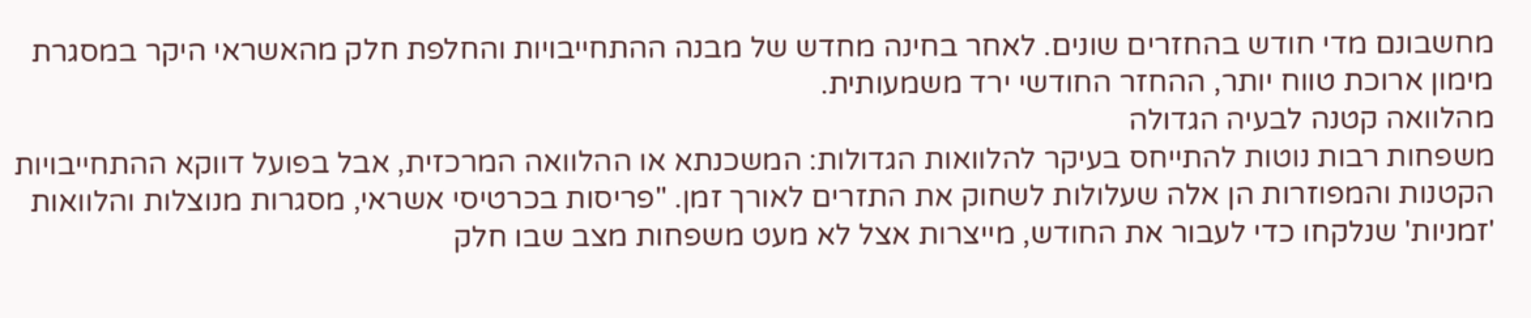מחשבונם מדי חודש בהחזרים שונים. לאחר בחינה מחדש של מבנה ההתחייבויות והחלפת חלק מהאשראי היקר במסגרת מימון ארוכת טווח יותר, ההחזר החודשי ירד משמעותית.
מהלוואה קטנה לבעיה הגדולה
משפחות רבות נוטות להתייחס בעיקר להלוואות הגדולות: המשכנתא או ההלוואה המרכזית, אבל בפועל דווקא ההתחייבויות הקטנות והמפוזרות הן אלה שעלולות לשחוק את התזרים לאורך זמן. "פריסות בכרטיסי אשראי, מסגרות מנוצלות והלוואות 'זמניות' שנלקחו כדי לעבור את החודש, מייצרות אצל לא מעט משפחות מצב שבו חלק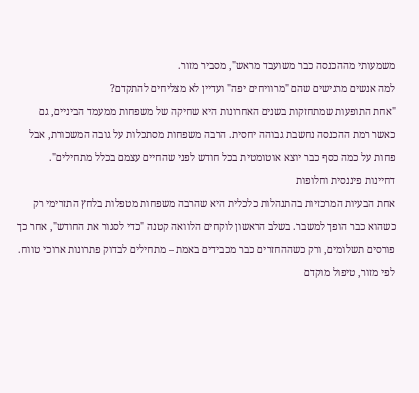משמעותי מההכנסה כבר משועבד מראש", מסביר מזור.
למה אנשים מרגישים שהם "מרוויחים יפה" ועדיין לא מצליחים להתקדם?
"אחת התופעות שמתחזקות בשנים האחרונות היא שחיקה של משפחות ממעמד הביניים, גם כאשר רמת ההכנסה נחשבת גבוהה יחסית. הרבה משפחות מסתכלות על גובה המשכורת, אבל פחות על כמה כסף כבר יוצא אוטומטית בכל חודש לפני שהחיים עצמם בכלל מתחילים".
דחיינות פיננסית וחלופות
אחת הבעיות המרכזיות בהתנהלות כלכלית היא שהרבה משפחות מטפלות בלחץ התזרימי רק כשהוא כבר הופך למשבר. בשלב הראשון לוקחים הלוואה קטנה "כדי לסגור את החודש", אחר כך פורסים תשלומים, ורק כשההחזרים כבר מכבידים באמת – מתחילים לבדוק פתרונות ארוכי טווח. לפי מזור, טיפול מוקדם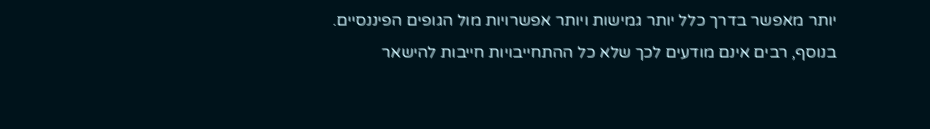יותר מאפשר בדרך כלל יותר גמישות ויותר אפשרויות מול הגופים הפיננסיים.
בנוסף, רבים אינם מודעים לכך שלא כל ההתחייבויות חייבות להישאר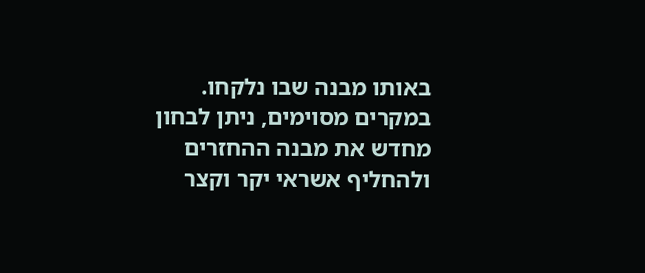באותו מבנה שבו נלקחו. במקרים מסוימים, ניתן לבחון מחדש את מבנה ההחזרים ולהחליף אשראי יקר וקצר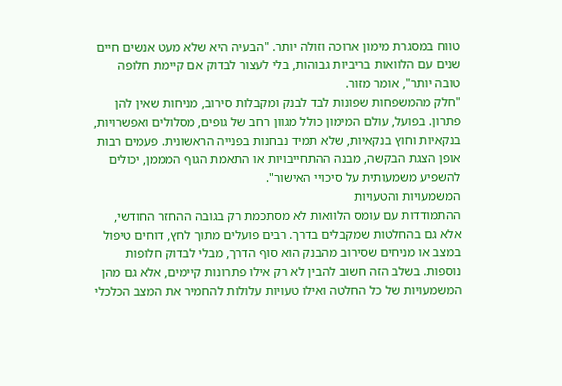טווח במסגרת מימון ארוכה וזולה יותר. "הבעיה היא שלא מעט אנשים חיים שנים עם הלוואות בריביות גבוהות, בלי לעצור לבדוק אם קיימת חלופה טובה יותר", אומר מזור.
"חלק מהמשפחות שפונות לבד לבנק ומקבלות סירוב, מניחות שאין להן פתרון. בפועל, עולם המימון כולל מגוון רחב של גופים, מסלולים ואפשרויות, בנקאיות וחוץ בנקאיות, שלא תמיד נבחנות בפנייה הראשונית. פעמים רבות אופן הצגת הבקשה, מבנה ההתחייבויות או התאמת הגוף המממן, יכולים להשפיע משמעותית על סיכויי האישור".
המשמעויות והטעויות
ההתמודדות עם עומס הלוואות לא מסתכמת רק בגובה ההחזר החודשי, אלא גם בהחלטות שמקבלים בדרך. רבים פועלים מתוך לחץ, דוחים טיפול במצב או מניחים שסירוב מהבנק הוא סוף הדרך, מבלי לבדוק חלופות נוספות. בשלב הזה חשוב להבין לא רק אילו פתרונות קיימים, אלא גם מהן המשמעויות של כל החלטה ואילו טעויות עלולות להחמיר את המצב הכלכלי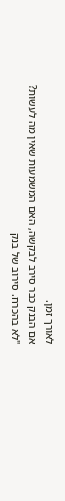לאורך זמן.
אם הבנק כבר סירב לבקשה, האם המשמעות שאין מה לעשות?
"לא בהכרח. סירוב של בנק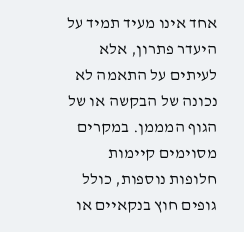אחד אינו מעיד תמיד על היעדר פתרון, אלא לעיתים על התאמה לא נכונה של הבקשה או של הגוף המממן. במקרים מסוימים קיימות חלופות נוספות, כולל גופים חוץ בנקאיים או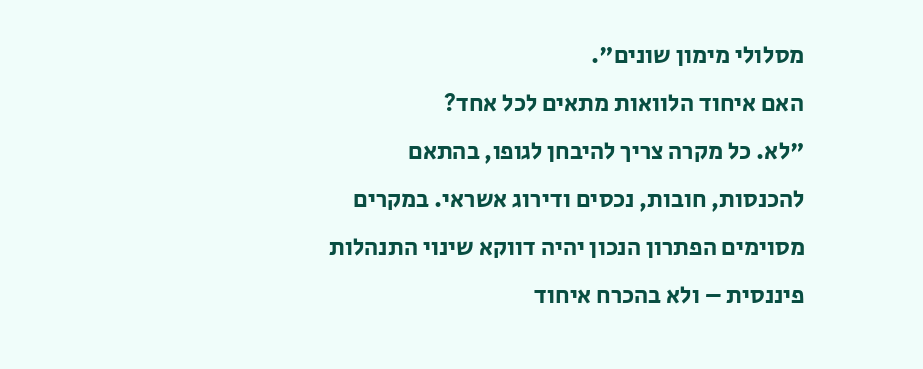מסלולי מימון שונים".
האם איחוד הלוואות מתאים לכל אחד?
"לא. כל מקרה צריך להיבחן לגופו, בהתאם להכנסות, חובות, נכסים ודירוג אשראי. במקרים מסוימים הפתרון הנכון יהיה דווקא שינוי התנהלות פיננסית – ולא בהכרח איחוד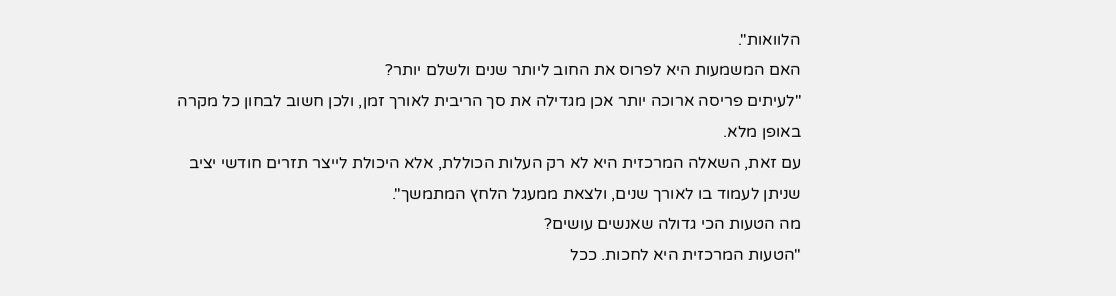הלוואות".
האם המשמעות היא לפרוס את החוב ליותר שנים ולשלם יותר?
"לעיתים פריסה ארוכה יותר אכן מגדילה את סך הריבית לאורך זמן, ולכן חשוב לבחון כל מקרה באופן מלא.
עם זאת, השאלה המרכזית היא לא רק העלות הכוללת, אלא היכולת לייצר תזרים חודשי יציב שניתן לעמוד בו לאורך שנים, ולצאת ממעגל הלחץ המתמשך".
מה הטעות הכי גדולה שאנשים עושים?
"הטעות המרכזית היא לחכות. ככל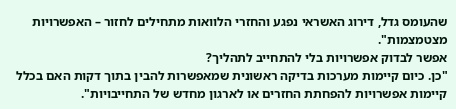שהעומס גדל, דירוג האשראי נפגע והחזרי הלוואות מתחילים לחזור – האפשרויות מצטמצמות".
אפשר לבדוק אפשרויות בלי להתחייב לתהליך?
"כן. כיום קיימות מערכות בדיקה ראשונית שמאפשרות להבין בתוך דקות האם בכלל קיימות אפשרויות להפחתת החזרים או לארגון מחדש של התחייבויות".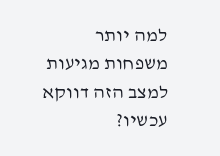למה יותר משפחות מגיעות למצב הזה דווקא עכשיו?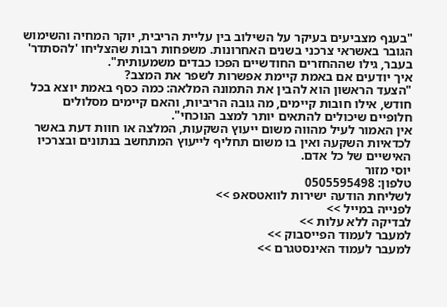"בענף מצביעים בעיקר על השילוב בין עליית הריבית, יוקר המחיה והשימוש הגובר באשראי צרכני בשנים האחרונות. משפחות רבות שהצליחו 'להסתדר' בעבר, גילו שההחזרים החודשיים הפכו כבדים משמעותית".
איך יודעים אם באמת קיימת אפשרות לשפר את המצב?
"הצעד הראשון הוא להבין את התמונה המלאה: כמה כסף באמת יוצא בכל חודש, אילו חובות קיימים, מה גובה הריביות, והאם קיימים מסלולים חלופיים שיכולים להתאים יותר למצב הנוכחי".
אין האמור לעיל מהווה משום ייעוץ השקעות, המלצה או חוות דעת באשר לכדאיות השקעה ואין בו משום תחליף לייעוץ המתחשב בנתונים ובצרכיו האישיים של כל אדם.
יוסי מזור
טלפון: 0505595498
לשליחת הודעה ישירות לוואטסאפ >>
לפנייה במייל >>
לבדיקה ללא עלות >>
למעבר לעמוד הפייסבוק >>
למעבר לעמוד האינסטגרם >>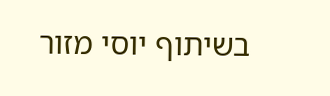בשיתוף יוסי מזור